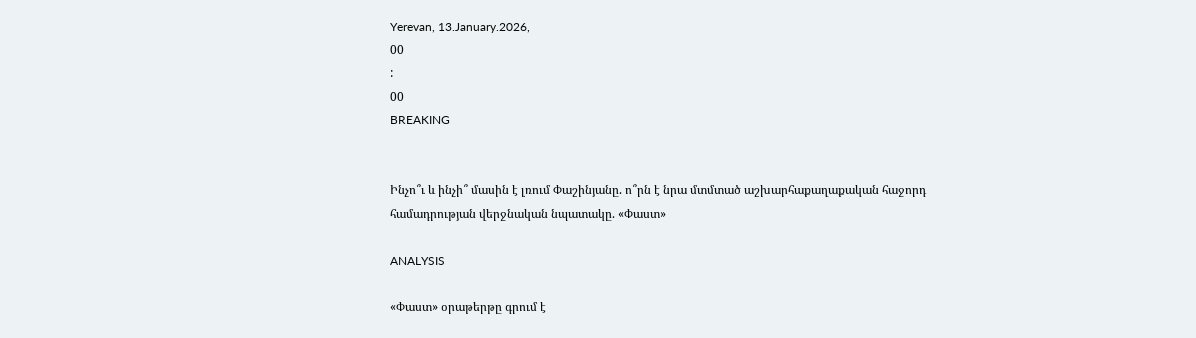Yerevan, 13.January.2026,
00
:
00
BREAKING


Ինչո՞ւ և ինչի՞ մասին է լռում Փաշինյանը. ո՞րն է նրա մտմտած աշխարհաքաղաքական հաջորդ համադրության վերջնական նպատակը. «Փաստ»

ANALYSIS

«Փաստ» օրաթերթը գրում է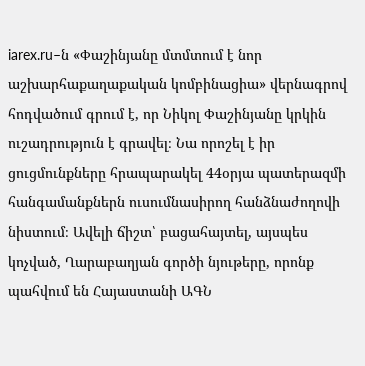iarex.ru–ն «Փաշինյանը մտմտում է նոր աշխարհաքաղաքական կոմբինացիա» վերնագրով հոդվածում գրում է, որ Նիկոլ Փաշինյանը կրկին ուշադրություն է գրավել։ Նա որոշել է իր ցուցմունքները հրապարակել 44օրյա պատերազմի հանգամանքներն ուսումնասիրող հանձնաժողովի նիստում։ Ավելի ճիշտ՝ բացահայտել, այսպես կոչված, Ղարաբաղյան գործի նյութերը, որոնք պահվում են Հայաստանի ԱԳՆ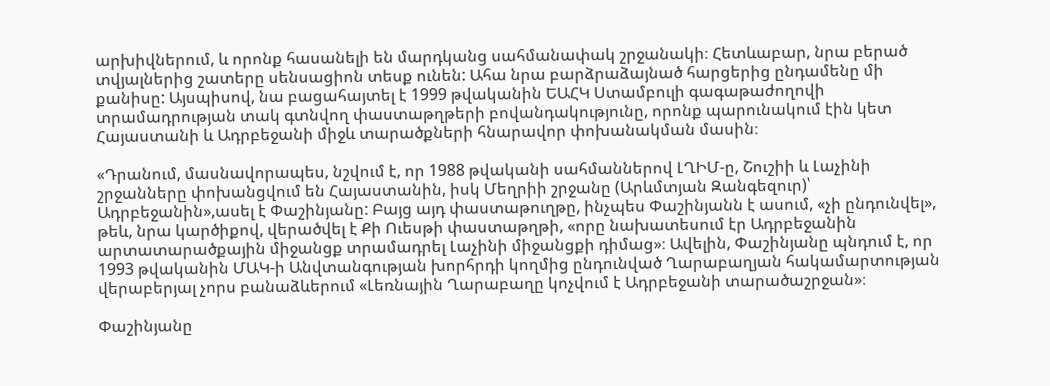արխիվներում, և որոնք հասանելի են մարդկանց սահմանափակ շրջանակի։ Հետևաբար, նրա բերած տվյալներից շատերը սենսացիոն տեսք ունեն: Ահա նրա բարձրաձայնած հարցերից ընդամենը մի քանիսը: Այսպիսով, նա բացահայտել է 1999 թվականին ԵԱՀԿ Ստամբուլի գագաթաժողովի տրամադրության տակ գտնվող փաստաթղթերի բովանդակությունը, որոնք պարունակում էին կետ Հայաստանի և Ադրբեջանի միջև տարածքների հնարավոր փոխանակման մասին։

«Դրանում, մասնավորապես, նշվում է, որ 1988 թվականի սահմաններով ԼՂԻՄ-ը, Շուշիի և Լաչինի շրջանները փոխանցվում են Հայաստանին, իսկ Մեղրիի շրջանը (Արևմտյան Զանգեզուր)՝ Ադրբեջանին»,ասել է Փաշինյանը: Բայց այդ փաստաթուղթը, ինչպես Փաշինյանն է ասում, «չի ընդունվել», թեև, նրա կարծիքով, վերածվել է Քի Ուեսթի փաստաթղթի, «որը նախատեսում էր Ադրբեջանին արտատարածքային միջանցք տրամադրել Լաչինի միջանցքի դիմաց»։ Ավելին, Փաշինյանը պնդում է, որ 1993 թվականին ՄԱԿ-ի Անվտանգության խորհրդի կողմից ընդունված Ղարաբաղյան հակամարտության վերաբերյալ չորս բանաձևերում «Լեռնային Ղարաբաղը կոչվում է Ադրբեջանի տարածաշրջան»։

Փաշինյանը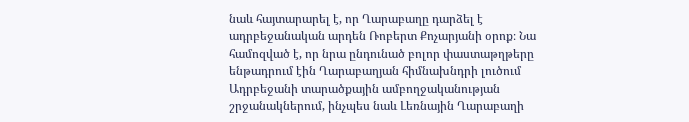նաև հայտարարել է, որ Ղարաբաղը դարձել է ադրբեջանական արդեն Ռոբերտ Քոչարյանի օրոք։ Նա համոզված է, որ նրա ընդունած բոլոր փաստաթղթերը ենթադրում էին Ղարաբաղյան հիմնախնդրի լուծում Ադրբեջանի տարածքային ամբողջականության շրջանակներում, ինչպես նաև Լեռնային Ղարաբաղի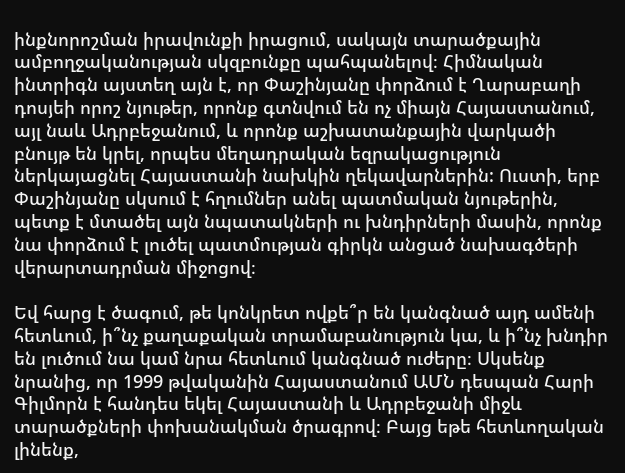ինքնորոշման իրավունքի իրացում, սակայն տարածքային ամբողջականության սկզբունքը պահպանելով։ Հիմնական ինտրիգն այստեղ այն է, որ Փաշինյանը փորձում է Ղարաբաղի դոսյեի որոշ նյութեր, որոնք գտնվում են ոչ միայն Հայաստանում, այլ նաև Ադրբեջանում, և որոնք աշխատանքային վարկածի բնույթ են կրել, որպես մեղադրական եզրակացություն ներկայացնել Հայաստանի նախկին ղեկավարներին: Ուստի, երբ Փաշինյանը սկսում է հղումներ անել պատմական նյութերին, պետք է մտածել այն նպատակների ու խնդիրների մասին, որոնք նա փորձում է լուծել պատմության գիրկն անցած նախագծերի վերարտադրման միջոցով։

Եվ հարց է ծագում, թե կոնկրետ ովքե՞ր են կանգնած այդ ամենի հետևում, ի՞նչ քաղաքական տրամաբանություն կա, և ի՞նչ խնդիր են լուծում նա կամ նրա հետևում կանգնած ուժերը։ Սկսենք նրանից, որ 1999 թվականին Հայաստանում ԱՄՆ դեսպան Հարի Գիլմորն է հանդես եկել Հայաստանի և Ադրբեջանի միջև տարածքների փոխանակման ծրագրով։ Բայց եթե հետևողական լինենք,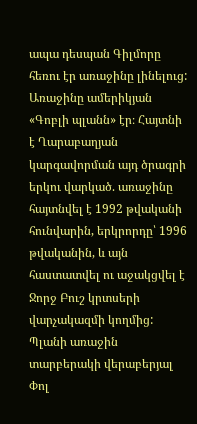ապա դեսպան Գիլմորը հեռու էր առաջինը լինելուց: Առաջինը ամերիկյան «Գոբլի պլանն» էր։ Հայտնի է Ղարաբաղյան կարգավորման այդ ծրագրի երկու վարկած. առաջինը հայտնվել է 1992 թվականի հունվարին, երկրորդը՝ 1996 թվականին, և այն հաստատվել ու աջակցվել է Ջորջ Բուշ կրտսերի վարչակազմի կողմից: Պլանի առաջին տարբերակի վերաբերյալ Փոլ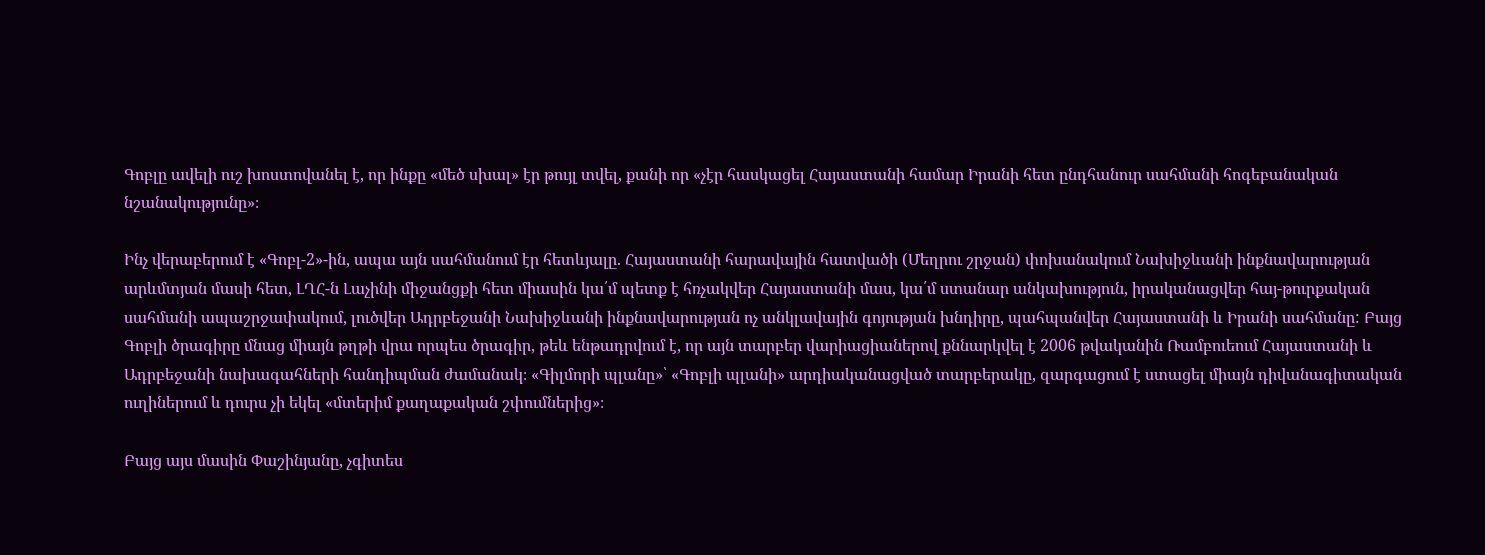Գոբլը ավելի ուշ խոստովանել է, որ ինքը «մեծ սխալ» էր թույլ տվել, քանի որ «չէր հասկացել Հայաստանի համար Իրանի հետ ընդհանուր սահմանի հոգեբանական նշանակությունը»։

Ինչ վերաբերում է «Գոբլ-2»-ին, ապա այն սահմանում էր հետևյալը. Հայաստանի հարավային հատվածի (Մեղրու շրջան) փոխանակում Նախիջևանի ինքնավարության արևմտյան մասի հետ, ԼՂՀ-ն Լաչինի միջանցքի հետ միասին կա՛մ պետք է հռչակվեր Հայաստանի մաս, կա՛մ ստանար անկախություն, իրականացվեր հայ-թուրքական սահմանի ապաշրջափակում, լուծվեր Ադրբեջանի Նախիջևանի ինքնավարության ոչ անկլավային գոյության խնդիրը, պահպանվեր Հայաստանի և Իրանի սահմանը: Բայց Գոբլի ծրագիրը մնաց միայն թղթի վրա որպես ծրագիր, թեև ենթադրվում է, որ այն տարբեր վարիացիաներով քննարկվել է 2006 թվականին Ռամբուեում Հայաստանի և Ադրբեջանի նախագահների հանդիպման ժամանակ։ «Գիլմորի պլանը»՝ «Գոբլի պլանի» արդիականացված տարբերակը, զարգացում է ստացել միայն դիվանագիտական ուղիներում և դուրս չի եկել «մտերիմ քաղաքական շփումներից»։

Բայց այս մասին Փաշինյանը, չգիտես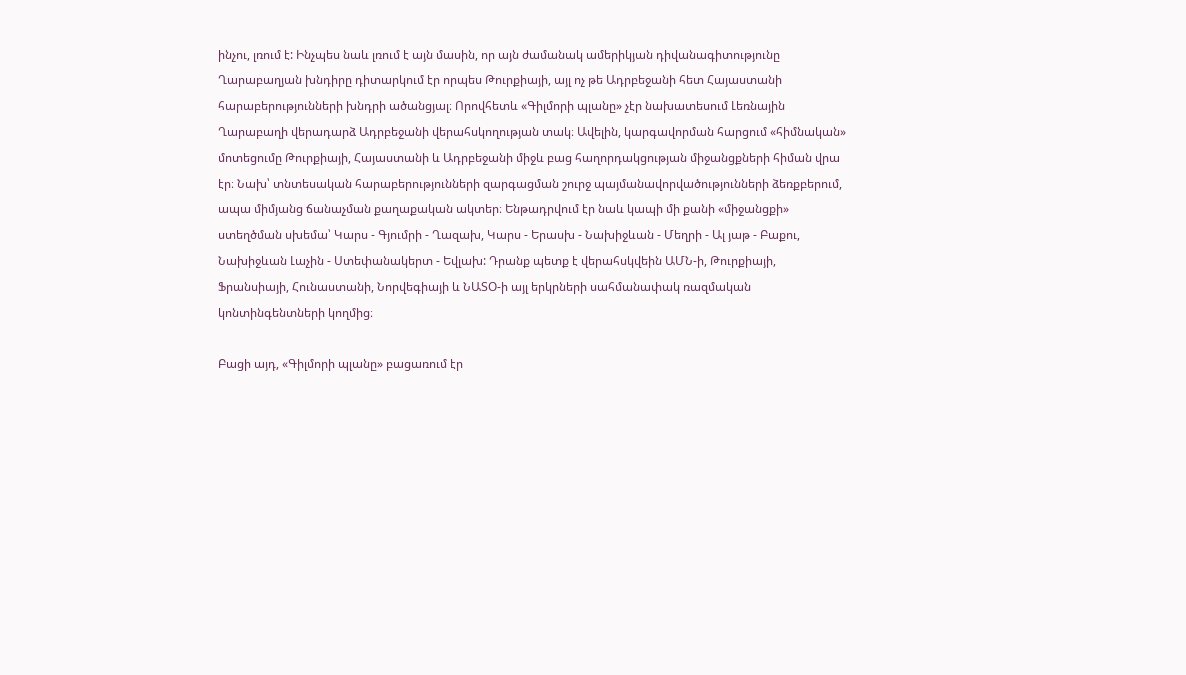ինչու, լռում է: Ինչպես նաև լռում է այն մասին, որ այն ժամանակ ամերիկյան դիվանագիտությունը Ղարաբաղյան խնդիրը դիտարկում էր որպես Թուրքիայի, այլ ոչ թե Ադրբեջանի հետ Հայաստանի հարաբերությունների խնդրի ածանցյալ։ Որովհետև «Գիլմորի պլանը» չէր նախատեսում Լեռնային Ղարաբաղի վերադարձ Ադրբեջանի վերահսկողության տակ։ Ավելին, կարգավորման հարցում «հիմնական» մոտեցումը Թուրքիայի, Հայաստանի և Ադրբեջանի միջև բաց հաղորդակցության միջանցքների հիման վրա էր։ Նախ՝ տնտեսական հարաբերությունների զարգացման շուրջ պայմանավորվածությունների ձեռքբերում, ապա միմյանց ճանաչման քաղաքական ակտեր։ Ենթադրվում էր նաև կապի մի քանի «միջանցքի» ստեղծման սխեմա՝ Կարս - Գյումրի - Ղազախ, Կարս - Երասխ - Նախիջևան - Մեղրի - Ալ յաթ - Բաքու, Նախիջևան Լաչին - Ստեփանակերտ - Եվլախ: Դրանք պետք է վերահսկվեին ԱՄՆ-ի, Թուրքիայի, Ֆրանսիայի, Հունաստանի, Նորվեգիայի և ՆԱՏՕ-ի այլ երկրների սահմանափակ ռազմական կոնտինգենտների կողմից։

Բացի այդ, «Գիլմորի պլանը» բացառում էր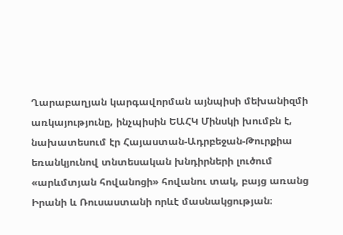Ղարաբաղյան կարգավորման այնպիսի մեխանիզմի առկայությունը, ինչպիսին ԵԱՀԿ Մինսկի խումբն է, նախատեսում էր Հայաստան-Ադրբեջան-Թուրքիա եռանկյունով տնտեսական խնդիրների լուծում «արևմտյան հովանոցի» հովանու տակ, բայց առանց Իրանի և Ռուսաստանի որևէ մասնակցության։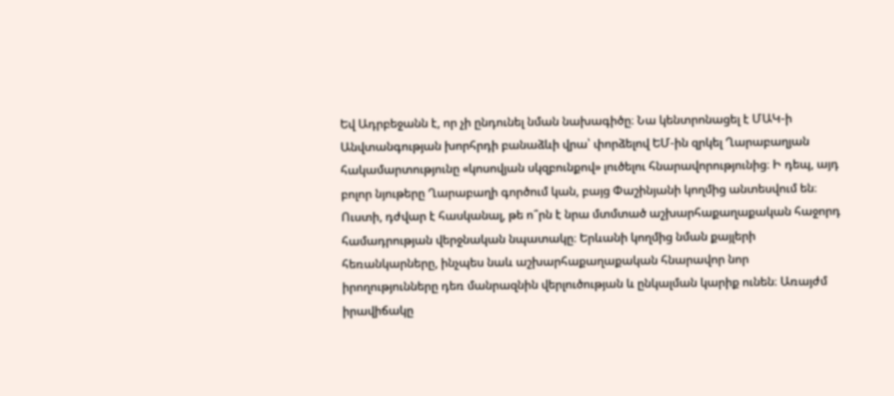Եվ Ադրբեջանն է, որ չի ընդունել նման նախագիծը։ Նա կենտրոնացել է ՄԱԿ-ի Անվտանգության խորհրդի բանաձևի վրա՝ փորձելով ԵՄ-ին զրկել Ղարաբաղյան հակամարտությունը «կոսովյան սկզբունքով» լուծելու հնարավորությունից։ Ի դեպ, այդ բոլոր նյութերը Ղարաբաղի գործում կան, բայց Փաշինյանի կողմից անտեսվում են։ Ուստի, դժվար է հասկանալ, թե ո՞րն է նրա մտմտած աշխարհաքաղաքական հաջորդ համադրության վերջնական նպատակը։ Երևանի կողմից նման քայլերի հեռանկարները, ինչպես նաև աշխարհաքաղաքական հնարավոր նոր իրողությունները դեռ մանրազնին վերլուծության և ընկալման կարիք ունեն։ Առայժմ իրավիճակը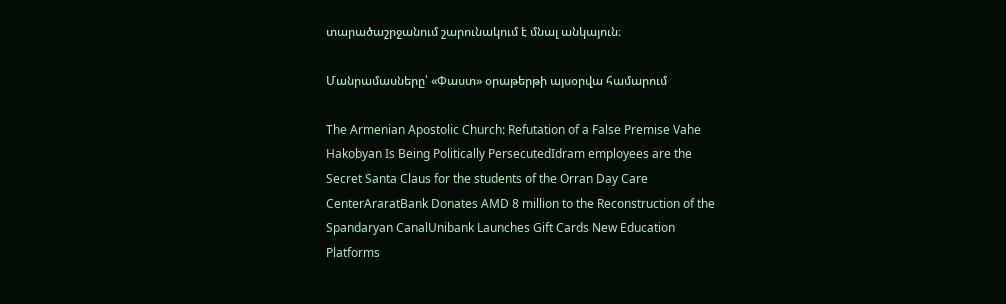տարածաշրջանում շարունակում է մնալ անկայուն։

Մանրամասները՝ «Փաստ» օրաթերթի այսօրվա համարում

The Armenian Apostolic Church: Refutation of a False Premise Vahe Hakobyan Is Being Politically PersecutedIdram employees are the Secret Santa Claus for the students of the Orran Day Care CenterAraratBank Donates AMD 8 million to the Reconstruction of the Spandaryan CanalUnibank Launches Gift Cards New Education Platforms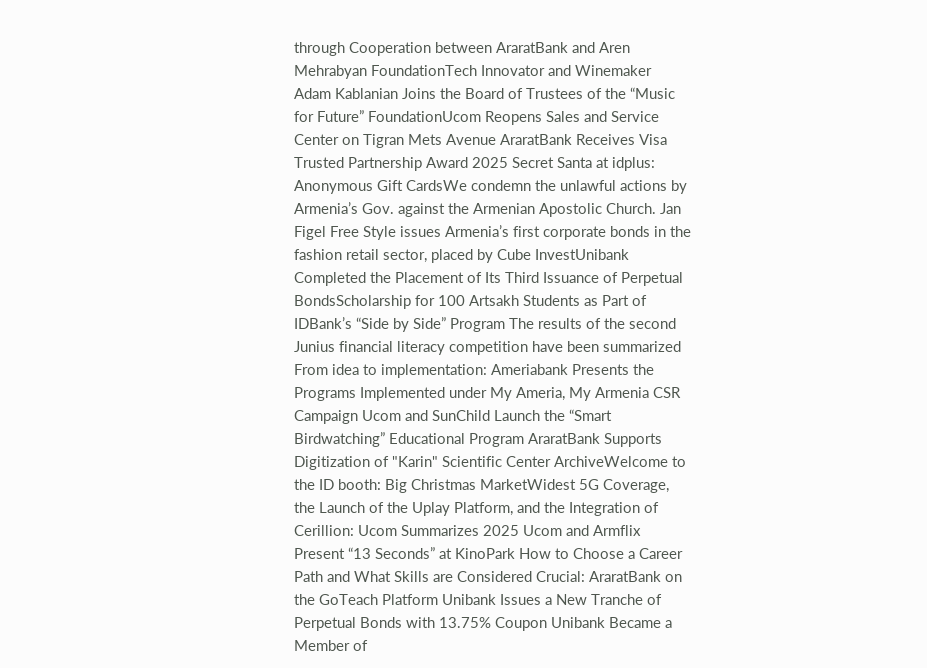through Cooperation between AraratBank and Aren Mehrabyan FoundationTech Innovator and Winemaker Adam Kablanian Joins the Board of Trustees of the “Music for Future” FoundationUcom Reopens Sales and Service Center on Tigran Mets Avenue AraratBank Receives Visa Trusted Partnership Award 2025 Secret Santa at idplus: Anonymous Gift CardsWe condemn the unlawful actions by Armenia’s Gov. against the Armenian Apostolic Church. Jan Figel Free Style issues Armenia’s first corporate bonds in the fashion retail sector, placed by Cube InvestUnibank Completed the Placement of Its Third Issuance of Perpetual BondsScholarship for 100 Artsakh Students as Part of IDBank’s “Side by Side” Program The results of the second Junius financial literacy competition have been summarized From idea to implementation: Ameriabank Presents the Programs Implemented under My Ameria, My Armenia CSR Campaign Ucom and SunChild Launch the “Smart Birdwatching” Educational Program AraratBank Supports Digitization of "Karin" Scientific Center ArchiveWelcome to the ID booth: Big Christmas MarketWidest 5G Coverage, the Launch of the Uplay Platform, and the Integration of Cerillion: Ucom Summarizes 2025 Ucom and Armflix Present “13 Seconds” at KinoPark How to Choose a Career Path and What Skills are Considered Crucial: AraratBank on the GoTeach Platform Unibank Issues a New Tranche of Perpetual Bonds with 13.75% Coupon Unibank Became a Member of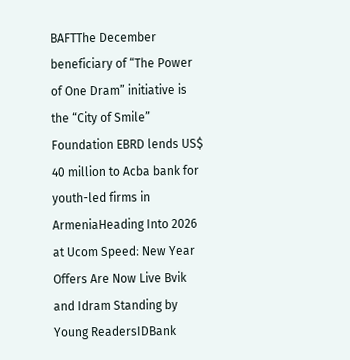BAFTThe December beneficiary of “The Power of One Dram” initiative is the “City of Smile” Foundation EBRD lends US$ 40 million to Acba bank for youth-led firms in ArmeniaHeading Into 2026 at Ucom Speed։ New Year Offers Are Now Live Bvik and Idram Standing by Young ReadersIDBank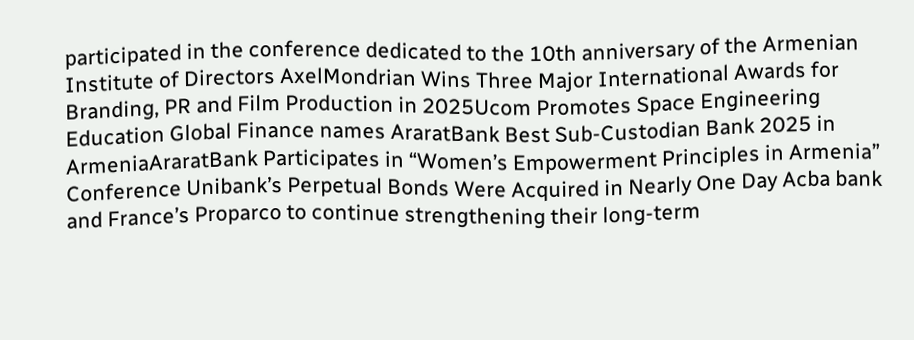participated in the conference dedicated to the 10th anniversary of the Armenian Institute of Directors AxelMondrian Wins Three Major International Awards for Branding, PR and Film Production in 2025Ucom Promotes Space Engineering Education Global Finance names AraratBank Best Sub-Custodian Bank 2025 in ArmeniaAraratBank Participates in “Women’s Empowerment Principles in Armenia” Conference Unibank’s Perpetual Bonds Were Acquired in Nearly One Day Acba bank and France’s Proparco to continue strengthening their long-term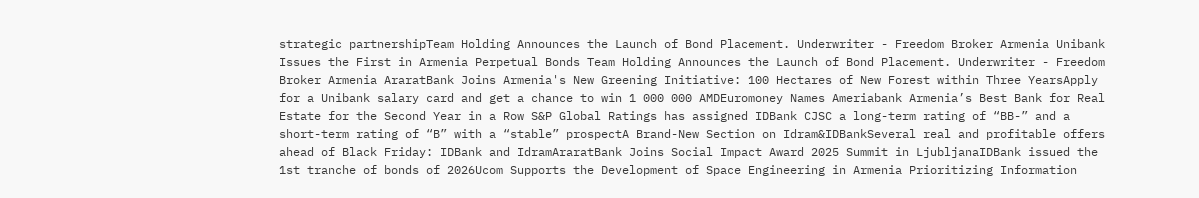strategic partnershipTeam Holding Announces the Launch of Bond Placement. Underwriter - Freedom Broker Armenia Unibank Issues the First in Armenia Perpetual Bonds Team Holding Announces the Launch of Bond Placement. Underwriter - Freedom Broker Armenia AraratBank Joins Armenia's New Greening Initiative: 100 Hectares of New Forest within Three YearsApply for a Unibank salary card and get a chance to win 1 000 000 AMDEuromoney Names Ameriabank Armenia’s Best Bank for Real Estate for the Second Year in a Row S&P Global Ratings has assigned IDBank CJSC a long-term rating of “BB-” and a short-term rating of “B” with a “stable” prospectA Brand-New Section on Idram&IDBankSeveral real and profitable offers ahead of Black Friday: IDBank and IdramAraratBank Joins Social Impact Award 2025 Summit in LjubljanaIDBank issued the 1st tranche of bonds of 2026Ucom Supports the Development of Space Engineering in Armenia Prioritizing Information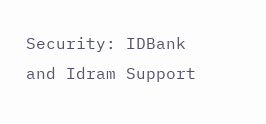Security: IDBank and Idram Support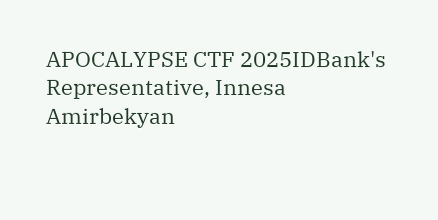APOCALYPSE CTF 2025IDBank's Representative, Innesa Amirbekyan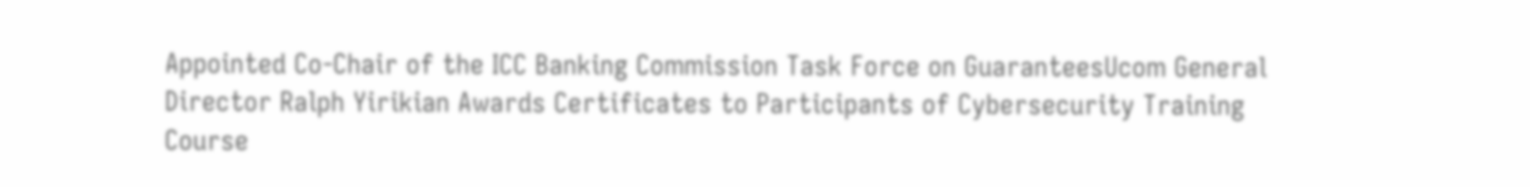Appointed Co-Chair of the ICC Banking Commission Task Force on GuaranteesUcom General Director Ralph Yirikian Awards Certificates to Participants of Cybersecurity Training Course